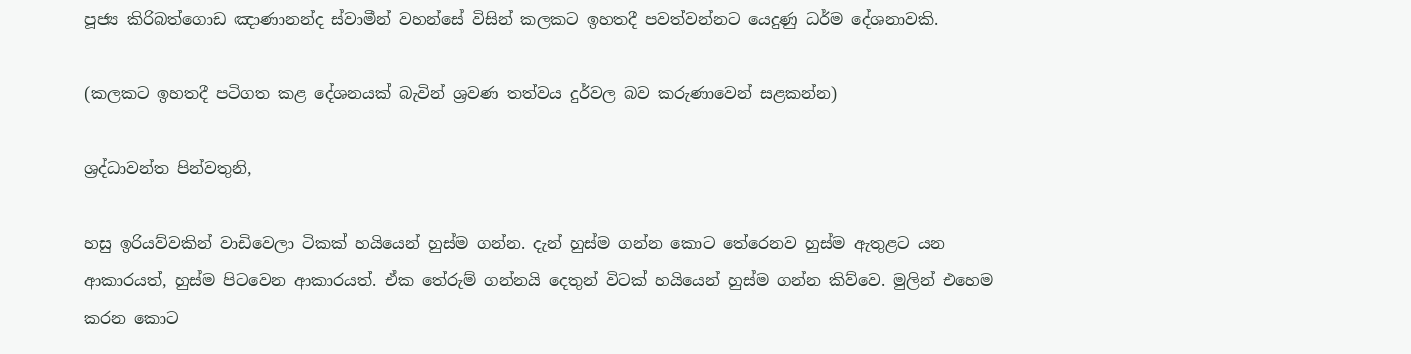පූජ්‍ය කිරිබත්ගොඩ ඤාණානන්ද ස්වාමීන් වහන්සේ විසින් කලකට ඉහතදී පවත්වන්නට යෙදුණු ධර්ම දේශනාවකි.

(කලකට ඉහතදී පටිගත කළ දේශනයක් බැවින් ශ්‍රවණ තත්වය දුර්වල බව කරුණාවෙන් සළකන්න)

ශ්‍රද්ධාවන්ත පින්වතුනි,

හසු ඉරියව්වකින් වාඩිවෙලා ටිකක් හයියෙන් හුස්ම ගන්න. දැන් හුස්ම ගන්න කොට තේරෙනව හුස්ම ඇතුළට යන ආකාරයත්, හුස්ම පිටවෙන ආකාරයත්. ඒක තේරුම් ගන්නයි දෙතුන් විටක් හයියෙන් හුස්ම ගන්න කිව්වෙ. මුලින් එහෙම කරන කොට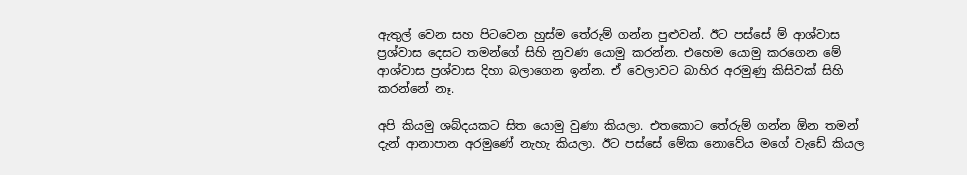ඇතුල් වෙන සහ පිටවෙන හුස්ම තේරුම් ගන්න පුළුවන්. ඊට පස්සේ ම් ආශ්වාස ප්‍රශ්වාස දෙසට තමන්ගේ සිහි නුවණ යොමු කරන්න. එහෙම යොමු කරගෙන මේ ආශ්වාස ප්‍රශ්වාස දිහා බලාගෙන ඉන්න. ඒ වෙලාවට බාහිර අරමුණු කිසිවක් සිහි කරන්නේ නෑ.

අපි කියමු ශබ්දයකට සිත යොමු වුණා කියලා. එතකොට තේරුම් ගන්න ඕන තමන් දැන් ආනාපාන අරමුණේ නැහැ කියලා. ඊට පස්සේ මේක නොවේය මගේ වැඩේ කියල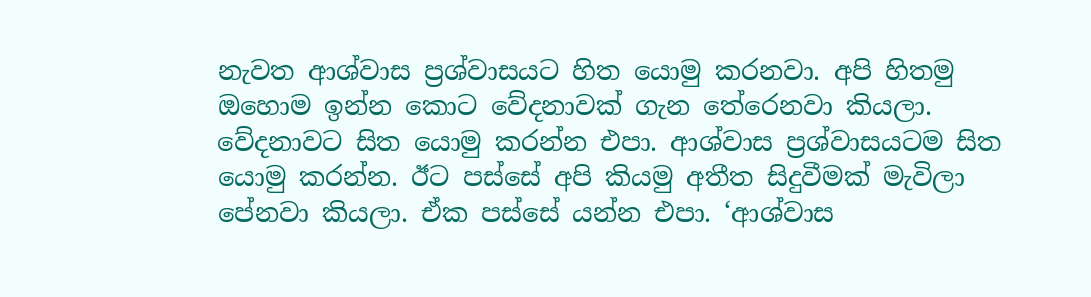නැවත ආශ්වාස ප්‍රශ්වාසයට හිත යොමු කරනවා. අපි හිතමු ඔහොම ඉන්න කොට වේදනාවක් ගැන තේරෙනවා කියලා. වේදනාවට සිත යොමු කරන්න එපා. ආශ්වාස ප්‍රශ්වාසයටම සිත යොමු කරන්න. ඊට පස්සේ අපි කියමු අතීත සිදුවීමක් මැවිලා පේනවා කියලා. ඒක පස්සේ යන්න එපා. ‘ආශ්වාස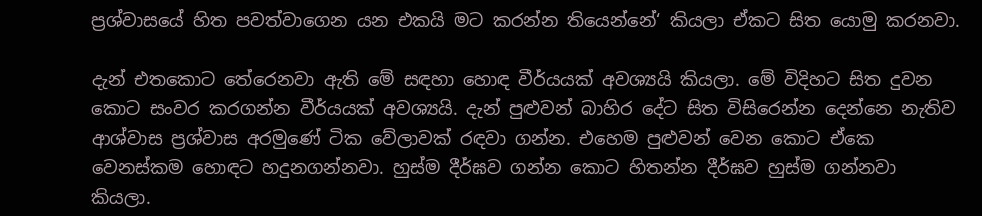ප්‍රශ්වාසයේ හිත පවත්වාගෙන යන එකයි මට කරන්න තියෙන්නේ‘ කියලා ඒකට සිත යොමු කරනවා.

දැන් එතකොට තේරෙනවා ඇති මේ සඳහා හොඳ වීර්යයක් අවශ්‍යයි කියලා. මේ විදිහට සිත දුවන කොට සංවර කරගන්න වීර්යයක් අවශ්‍යයි. දැන් පුළුවන් බාහිර දේට සිත විසිරෙන්න දෙන්නෙ නැතිව ආශ්වාස ප්‍රශ්වාස අරමුණේ ටික වේලාවක් රඳවා ගන්න. එහෙම පුළුවන් වෙන කොට ඒකෙ වෙනස්කම හොඳට හදුනගන්නවා. හුස්ම දීර්ඝව ගන්න කොට හිතන්න දීර්ඝව හුස්ම ගන්නවා කියලා.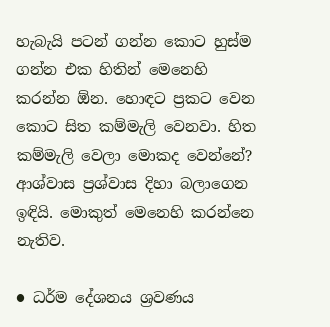හැබැයි පටන් ගන්න කොට හුස්ම ගන්න එක හිතින් මෙනෙහි කරන්න ඕන. හොඳට ප්‍රකට වෙන කොට සිත කම්මැලි වෙනවා. හිත කම්මැලි වෙලා මොකද වෙන්නේ? ආශ්වාස ප්‍රශ්වාස දිහා බලාගෙන ඉඳියි. මොකුත් මෙනෙහි කරන්නෙ නැතිව.

● ධර්ම දේශනය ශ්‍රවණය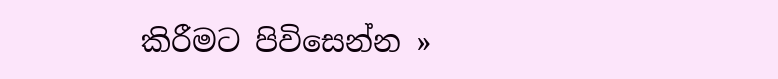කිරීමට පිවිසෙන්න »